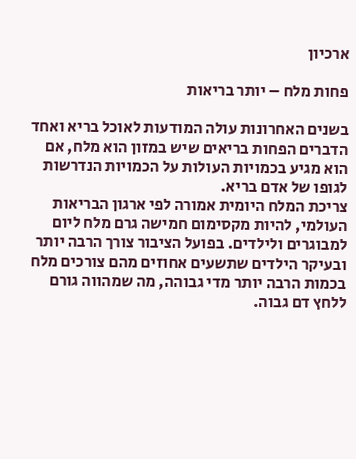ארכיון

פחות מלח – יותר בריאות

בשנים האחרונות עולה המודעות לאוכל בריא ואחד הדברים הפחות בריאים שיש במזון הוא מלח, אם הוא מגיע בכמויות העולות על הכמויות הנדרשות לגופו של אדם בריא.
צריכת המלח היומית אמורה לפי ארגון הבריאות העולמי, להיות מקסימום חמישה גרם מלח ליום למבוגרים ולילדים. בפועל הציבור צורך הרבה יותר ובעיקר הילדים שתשעים אחוזים מהם צורכים מלח בכמות הרבה יותר מדי גבוהה, מה שמהווה גורם ללחץ דם גבוה.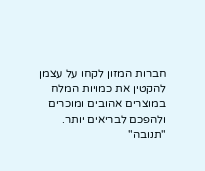חברות המזון לקחו על עצמן להקטין את כמויות המלח במוצרים אהובים ומוכרים ולהפכם לבריאים יותר. "תנובה"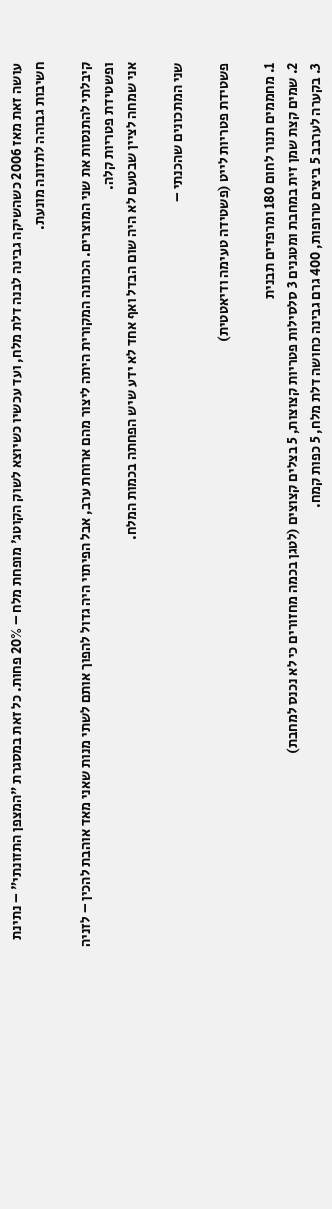עושה זאת מאז 2006 כשהשיקה גבינה לבנה דלת מלח, ועד עכשיו כשיוצא לשוק הקוטג' מופחת מלח – 20% פחות. כל זאת במסגרת "המצפן התזונתי" – נתינת חשיבות גבוהה לתזונה מונעת.

קיבלתי להתנסות את שני המוצרים. הכוונה המקורית היתה ליצור מהם ארוחת ערב, אבל הפיתוי היה גדול להפוך אותם לשתי מנות שאני מאד אוהבת להכין – לזניה ופשטידת פטריות קלה.
אני שמחה לציין שבטעם לא היה שום הבדל ואף אחד לא ידע שיש הפחתה בכמות המלח.

שני המתכונים שהכנתי –

פשטידת פטריות לייט (פשטידה טעימה ודיאטטית)

1. מחממים תנור לחום 180 ומרפדים תבנית
2. שמים קצת שמן זית במחבת ומטגנים 3 סלסילות פטריות קצוצות, 5 בצלים קצוצים (לטגן בכמה מחזורים כי לא נכנס למחבת)
3. בקערה לערבב 5 ביצים טרופות, 400 גרם גבינה כחושה דלת מלח, 5 כפות קמח.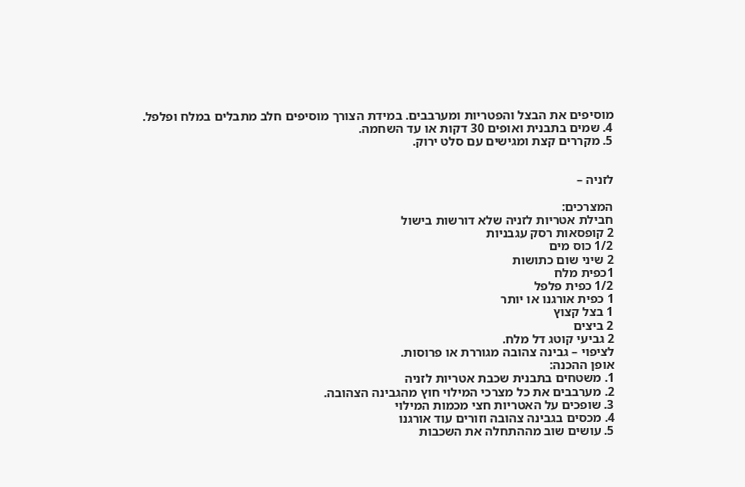מוסיפים את הבצל והפטריות ומערבבים. במידת הצורך מוסיפים חלב מתבלים במלח ופלפל.
4. שמים בתבנית ואופים 30 דקות או עד השחמה.
5. מקררים קצת ומגישים עם סלט ירוק.


לזניה –

המצרכים:
חבילת אטריות לזניה שלא דורשות בישול
2 קופסאות רסק עגבניות
1/2 כוס מים
2 שיני שום כתושות
1כפית מלח
1/2 כפית פלפל
1 כפית אורגנו או יותר
1 בצל קצוץ
2 ביצים
2 גביעי קוטג דל מלח.
לציפוי – גבינה צהובה מגוררת או פרוסות.
אופן ההכנה:
1. משטחים בתבנית שכבת אטריות לזניה
2. מערבבים את כל מצרכי המילוי חוץ מהגבינה הצהובה.
3. שופכים על האטריות חצי מכמות המילוי
4. מכסים בגבינה צהובה וזורים עוד אורגנו
5. עושים שוב מההתחלה את השכבות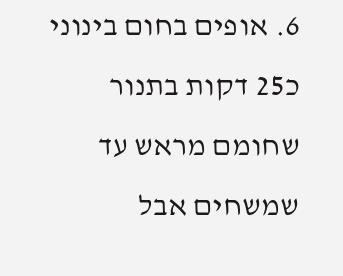6. אופים בחום בינוני כ25 דקות בתנור שחומם מראש עד שמשחים אבל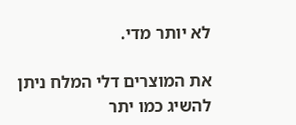לא יותר מדי.

את המוצרים דלי המלח ניתן להשיג כמו יתר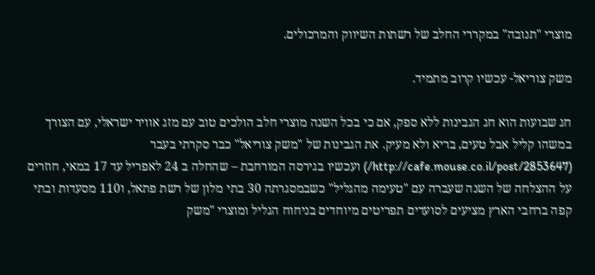מוצרי "תנובה" במקררי החלב של רשתות השיווק והמרכולים.

משק צוריאל- עכשיו קרוב מתמיד.

חג שבועות הוא חג הגבינות ללא ספק, אם כי בכל השנה מוצרי חלב הולכים טוב עם מזג אוויר ישראלי, עם הצורך במשהו קליל אבל טעים, בריא ולא מעיק. את הגבינות של "משק צוריאל" כבר סקרתי בעבר (http://cafe.mouse.co.il/post/2853647/) ועכשיו בגירסה המורחבת – שהחלה ב 24 לאפריל עד 17 במאי, חוזרים על ההצלחה של השנה שעברה עם "טעימה מהגליל" כשבמסגרתה 30 בתי מלון של רשת פתאל, ו110 מסעדות ובתי קפה ברחבי הארץ מציעים לסועדים תפריטים מיוחדים בניחוח הגליל ומוצרי "משק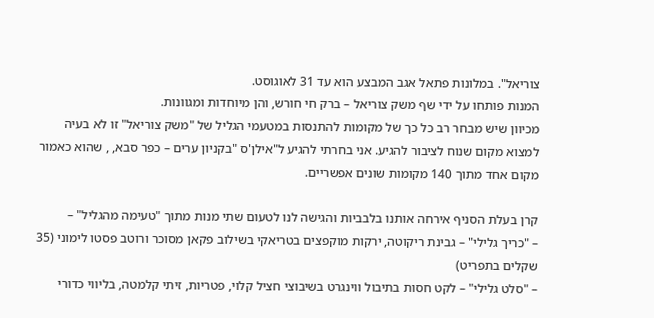צוריאל". במלונות פתאל אגב המבצע הוא עד 31 לאוגוסט.
המנות פותחו על ידי שף משק צוריאל – ברק חי חורש, והן מיוחדות ומגוונות.
מכיוון שיש מבחר רב כל כך של מקומות להתנסות במטעמי הגליל של "משק צוריאל" זו לא בעיה למצוא מקום שנוח לציבור להגיע. אני בחרתי להגיע ל"אילן'ס "בקניון ערים – כפר סבא, , שהוא כאמור מקום אחד מתוך 140 מקומות שונים אפשריים.

קרן בעלת הסניף אירחה אותנו בלבביות והגישה לנו לטעום שתי מנות מתוך "טעימה מהגליל" –
– "כריך גלילי" – גבינת ריקוטה, ירקות מוקפצים בטריאקי בשילוב פקאן מסוכר ורוטב פסטו לימוני (35 שקלים בתפריט)
– "סלט גלילי" – לקט חסות בתיבול ווינגרט בשיבוצי חציל קלוי, פטריות, זיתי קלמטה, בליווי כדורי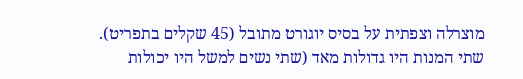מוצרלה וצפתית על בסיס יוגורט מתובל (45 שקלים בתפריט).
שתי המנות היו גדולות מאד (שתי נשים למשל היו יכולות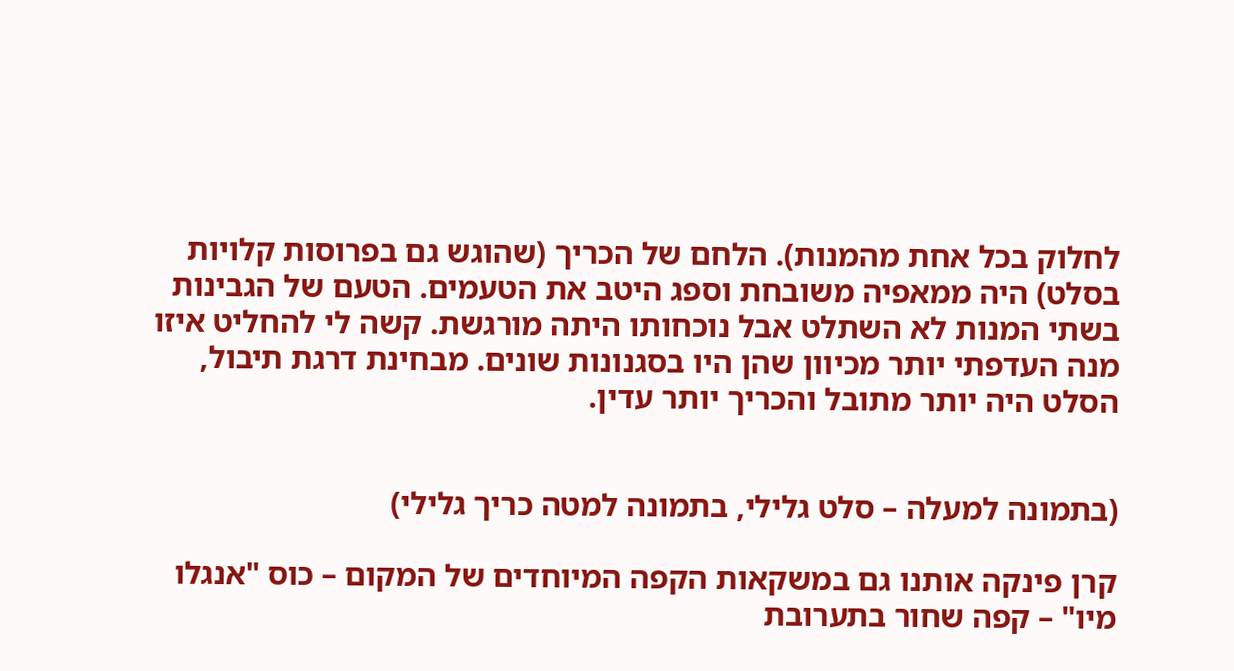לחלוק בכל אחת מהמנות). הלחם של הכריך (שהוגש גם בפרוסות קלויות בסלט) היה ממאפיה משובחת וספג היטב את הטעמים. הטעם של הגבינות בשתי המנות לא השתלט אבל נוכחותו היתה מורגשת. קשה לי להחליט איזו מנה העדפתי יותר מכיוון שהן היו בסגנונות שונים. מבחינת דרגת תיבול, הסלט היה יותר מתובל והכריך יותר עדין.


(בתמונה למעלה – סלט גלילי, בתמונה למטה כריך גלילי)

קרן פינקה אותנו גם במשקאות הקפה המיוחדים של המקום – כוס "אנגלו מיו" – קפה שחור בתערובת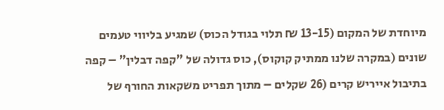מיוחדת של המקום (13-15 ₪ תלוי בגודל הכוס) שמגיע בליווי טעמים שונים (במקרה שלנו ממתיק קוקוס), כוס גדולה של "קפה דבלין" – קפה בתיבול אייריש קרים (26 שקלים – מתוך תפריט משקאות החורף של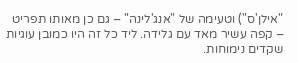"אילן'ס") וטעימה של "אנג'לינה" – גם כן מאותו תפריט – קפה עשיר מאד עם גלידה. ליד כל זה היו כמובן עוגיות שקדים נימוחות.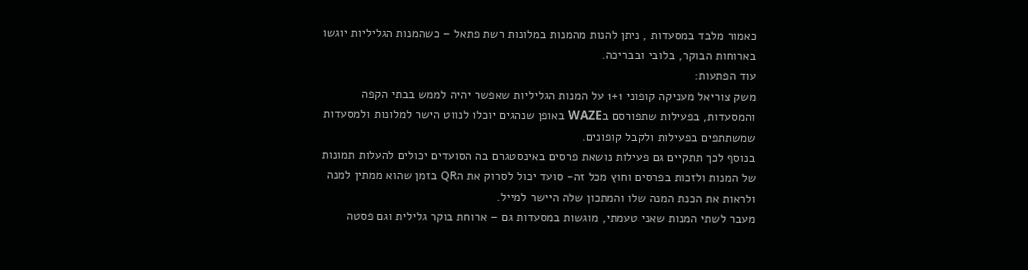כאמור מלבד במסעדות , ניתן להנות מהמנות במלונות רשת פתאל – כשהמנות הגליליות יוגשו בארוחות הבוקר, בלובי ובבריכה.
עוד הפתעות:
משק צוריאל מעניקה קופוני 1+1 על המנות הגליליות שאפשר יהיה לממש בבתי הקפה והמסעדות, בפעילות שתפורסם בWAZE באופן שנהגים יוכלו לנווט הישר למלונות ולמסעדות שמשתתפים בפעילות ולקבל קופונים.
בנוסף לכך תתקיים גם פעילות נושאת פרסים באינסטגרם בה הסועדים יכולים להעלות תמונות של המנות ולזכות בפרסים וחוץ מכל זה- סועד יכול לסרוק את הQR בזמן שהוא ממתין למנה ולראות את הכנת המנה שלו והמתכון שלה היישר למייל.
מעבר לשתי המנות שאני טעמתי, מוגשות במסעדות גם – ארוחת בוקר גלילית וגם פסטה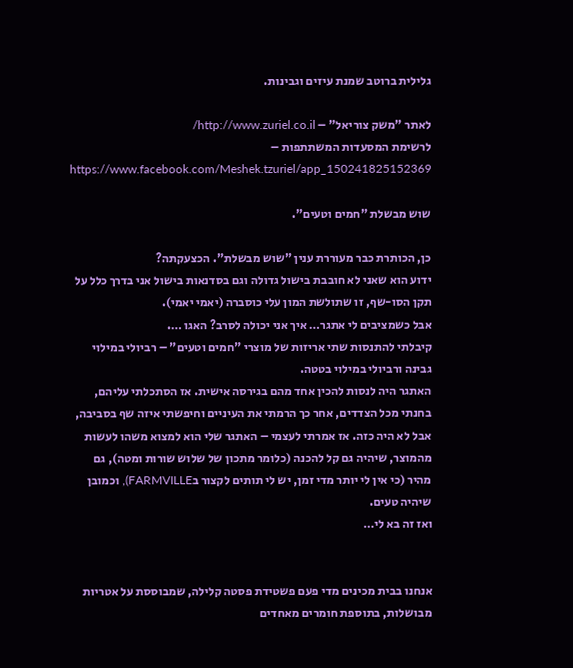גלילית ברוטב שמנת עיזים וגבינות.

לאתר "משק צוריאל" – http://www.zuriel.co.il/
לרשימת המסעדות המשתתפות – https://www.facebook.com/Meshek.tzuriel/app_150241825152369

שוש מבשלת "חמים וטעים".

כן, הכותרת כבר מעוררת ענין "שוש מבשלת". הכצעקתה?
ידוע הוא שאני לא חובבת בישול גדולה וגם בסדנאות בישול אני בדרך כלל על תקן הסו-שף, זו שתולשת המון עלי כוסברה (יאמי יאמי).
אבל כשמציבים לי אתגר… איך אני יכולה לסרב? האגו ….
קיבלתי להתנסות שתי אריזות של מוצרי "חמים וטעים" – רביולי במילוי גבינה ורביולי במילוי בטטה.
האתגר היה לנסות להכין אחד מהם בגירסה אישית. אז הסתכלתי עליהם, בחנתי מכל הצדדים, אחר כך הרמתי את העיניים וחיפשתי איזה שף בסביבה, אבל לא היה כזה. אז אמרתי לעצמי – האתגר שלי הוא למצוא משהו לעשות מהמוצר, שיהיה גם קל להכנה (כלומר מתכון של שלוש שורות ומטה), גם מהיר (כי אין לי יותר מדי זמן, יש לי תותים לקצור בFARMVILLE), וכמובן שיהיה טעים.
ואז זה בא לי…


אנחנו בבית מכינים מדי פעם פשטידת פסטה קלילה, שמבוססת על אטריות מבושלות, בתוספת חומרים מאחדים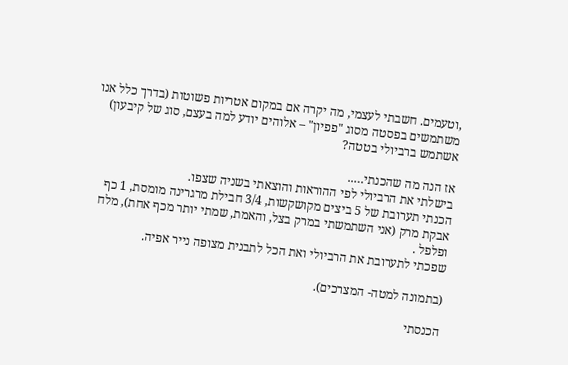,וטעמים. חשבתי לעצמי, מה יקרה אם במקום אטריות פשוטות (בדרך כלל אנו משתמשים בפסטה מסוג "פפיון" – אלוהים יודע למה בעצם, סוג של קיבעון) אשתמש ברביולי בטטה?

אז הנה מה שהכנתי…..
בישלתי את הרביולי לפי ההוראות והוצאתי בשניה שצפו.
הכנתי תערובת של 5 ביצים מקושקשות, 3/4 חבילת מרגרינה מומסת, 1 כף אבקת מרק (אני השתמשתי במרק בצל, והאמת, שמתי יותר מכף אחת), מלח ופלפל .
שפכתי לתערובת את הרביולי ואת הכל לתבנית מצופה נייר אפיה.

(בתמונה למטה- המצרכים).

הכנסתי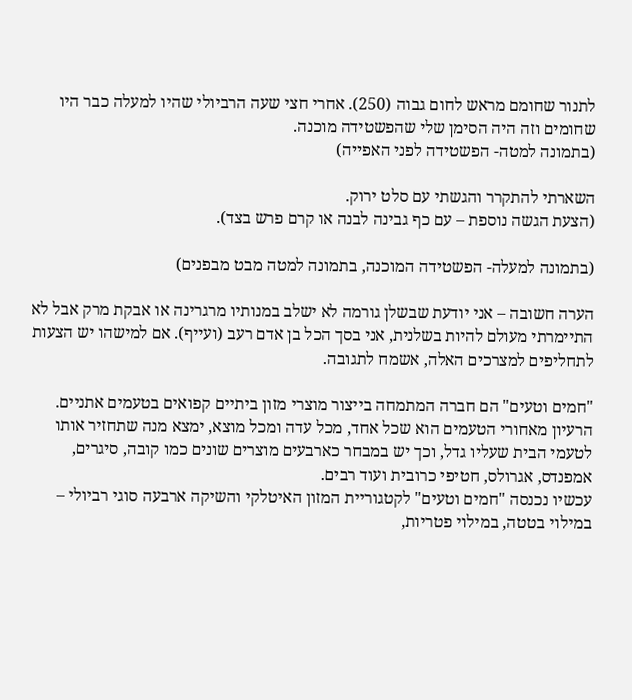לתנור שחומם מראש לחום גבוה (250). אחרי חצי שעה הרביולי שהיו למעלה כבר היו שחומים וזה היה הסימן שלי שהפשטידה מוכנה.
(בתמונה למטה- הפשטידה לפני האפייה)

השארתי להתקרר והגשתי עם סלט ירוק.
(הצעת הגשה נוספת – עם כף גבינה לבנה או קרם פרש בצד).

(בתמונה למעלה- הפשטידה המוכנה, בתמונה למטה מבט מבפנים)

הערה חשובה – אני יודעת שבשלן גורמה לא ישלב במנותיו מרגרינה או אבקת מרק אבל לא התיימרתי מעולם להיות בשלנית, אני בסך הכל בן אדם רעב (ועייף). אם למישהו יש הצעות לתחליפים למצרכים האלה, אשמח לתגובה.

"חמים וטעים" הם חברה המתמחה בייצור מוצרי מזון ביתיים קפואים בטעמים אתניים. הרעיון מאחורי הטעמים הוא שכל אחד, מכל עדה ומכל מוצא, ימצא מנה שתחזיר אותו לטעמי הבית שעליו גדל, וכך יש במבחר כארבעים מוצרים שונים כמו קובה, סיגרים, אמפנדס, אגרולס, חטיפי כרובית ועוד רבים.
עכשיו נכנסה "חמים וטעים" לקטגוריית המזון האיטלקי והשיקה ארבעה סוגי רביולי – במילוי בטטה, במילוי פטריות,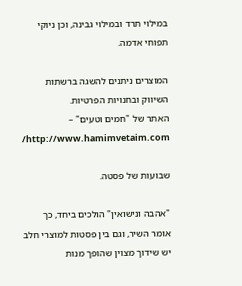במילוי תרד ובמילוי גבינה, וכן ניוקי תפוחי אדמה.

המוצרים ניתנים להשגה ברשתות השיווק ובחנויות הפרטיות.
האתר של "חמים וטעים" – http://www.hamimvetaim.com/

שבועות של פסטה.

"אהבה ונישואין" הולכים ביחד, כך אומר השיר, וגם בין פסטות למוצרי חלב יש שידוך מצוין שהופך מנות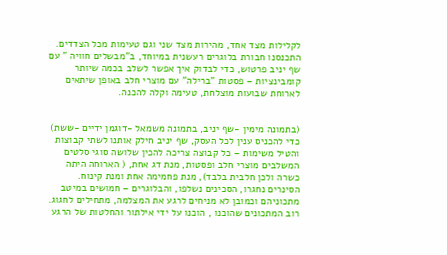לקלילות מצד אחד, מהירות מצד שני וגם טעימות מכל הצדדים.
התכנסנו חבורת בלוגרים רעשנית במיוחד, ב"מבשלים חוויה " עם שף יניב פרטוש, כדי לבדוק איך אפשר לשלב בכמה שיותר קומבינציות – פסטות "ברילה" עם מוצרי חלב באופן שיתאים לארוחת שבועות מוצלחת, טעימה וקלה להכנה.


(בתמונה מימין -שף יניב, בתמונה משמאל -דוגמן ידיים -ששת)
כדי להכניס ענין לכל העסק, שף יניב חילק אותנו לשתי קבוצות והטיל משימות – כל קבוצה צריכה להכין שלושה סוגי סלטים המשלבים מוצרי חלב ופסטות, מנת דג אחת, ( הארוחה היתה כשרה ולכן חלבית בלבד), מנת פחמימה אחת ומנת קינוח.
הסינרים נחגרו, הסכינים נשלפו, והבלוגרים – חמושים במיטב מתכוניהם וכמובן לא מניחים לרגע את המצלמה, מתחילים לחגוג.
רוב המתכונים שהוכנו , הוכנו על ידי אילתור והחלטות של הרגע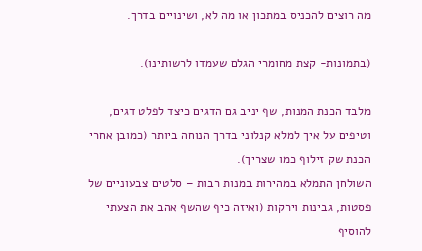מה רוצים להכניס במתכון או מה לא, ושינויים בדרך.

(בתמונות- קצת מחומרי הגלם שעמדו לרשותינו).

מלבד הכנת המנות, שף יניב גם הדגים כיצד לפלט דגים, וטיפים על איך למלא קנלוני בדרך הנוחה ביותר (כמובן אחרי הכנת שק זילוף כמו שצריך).
השולחן התמלא במהירות במנות רבות – סלטים צבעוניים של פסטות, גבינות וירקות (ואיזה כיף שהשף אהב את הצעתי להוסיף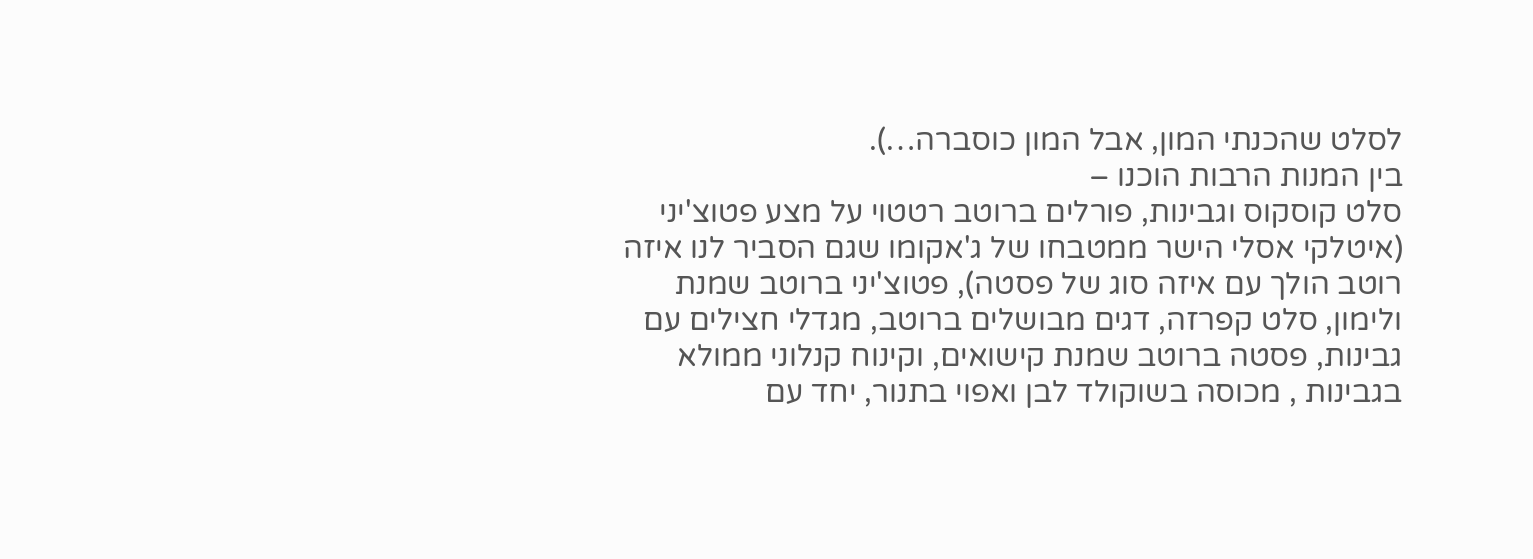לסלט שהכנתי המון, אבל המון כוסברה…).
בין המנות הרבות הוכנו –
סלט קוסקוס וגבינות, פורלים ברוטב רטטוי על מצע פטוצ'יני (איטלקי אסלי הישר ממטבחו של ג'אקומו שגם הסביר לנו איזה רוטב הולך עם איזה סוג של פסטה), פטוצ'יני ברוטב שמנת ולימון, סלט קפרזה, דגים מבושלים ברוטב, מגדלי חצילים עם גבינות, פסטה ברוטב שמנת קישואים, וקינוח קנלוני ממולא בגבינות , מכוסה בשוקולד לבן ואפוי בתנור, יחד עם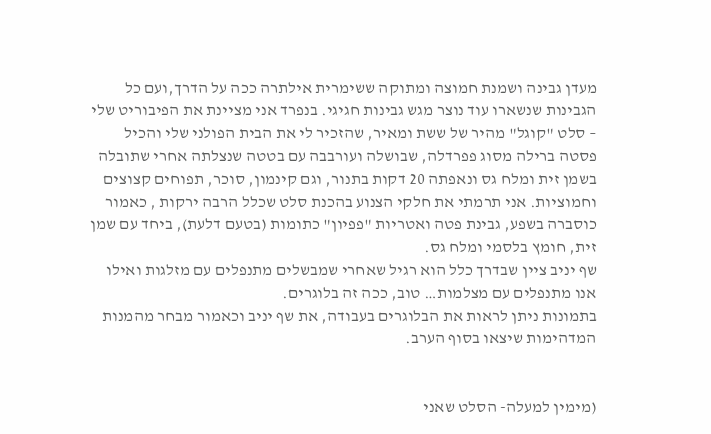מעדן גבינה ושמנת חמוצה ומתוקה ששימרית אילתרה ככה על הדרך,ועם כל הגבינות שנשארו עוד נוצר מגש גבינות חגיגי. בנפרד אני מציינת את הפיבוריט שלי – סלט "קוגל" מהיר של ששת ומאיר, שהזכיר לי את הבית הפולני שלי והכיל פסטה ברילה מסוג פפרדלה, שבושלה ועורבבה עם בטטה שנצלתה אחרי שתובלה בשמן זית ומלח גס ונאפתה 20 דקות בתנור, וגם קינמון, סוכר, תפוחים קצוצים וחמוציות. אני תרמתי את חלקי הצנוע בהכנת סלט שכלל הרבה ירקות , כאמור כוסברה בשפע, גבינת פטה ואטריות "פפיון" כתומות (בטעם דלעת), ביחד עם שמן זית, חומץ בלסמי ומלח גס.
שף יניב ציין שבדרך כלל הוא רגיל שאחרי שמבשלים מתנפלים עם מזלגות ואילו אנו מתנפלים עם מצלמות… טוב, ככה זה בלוגרים.
בתמונות ניתן לראות את הבלוגרים בעבודה, את שף יניב וכאמור מבחר מהמנות המדהימות שיצאו בסוף הערב.


(מימין למעלה- הסלט שאני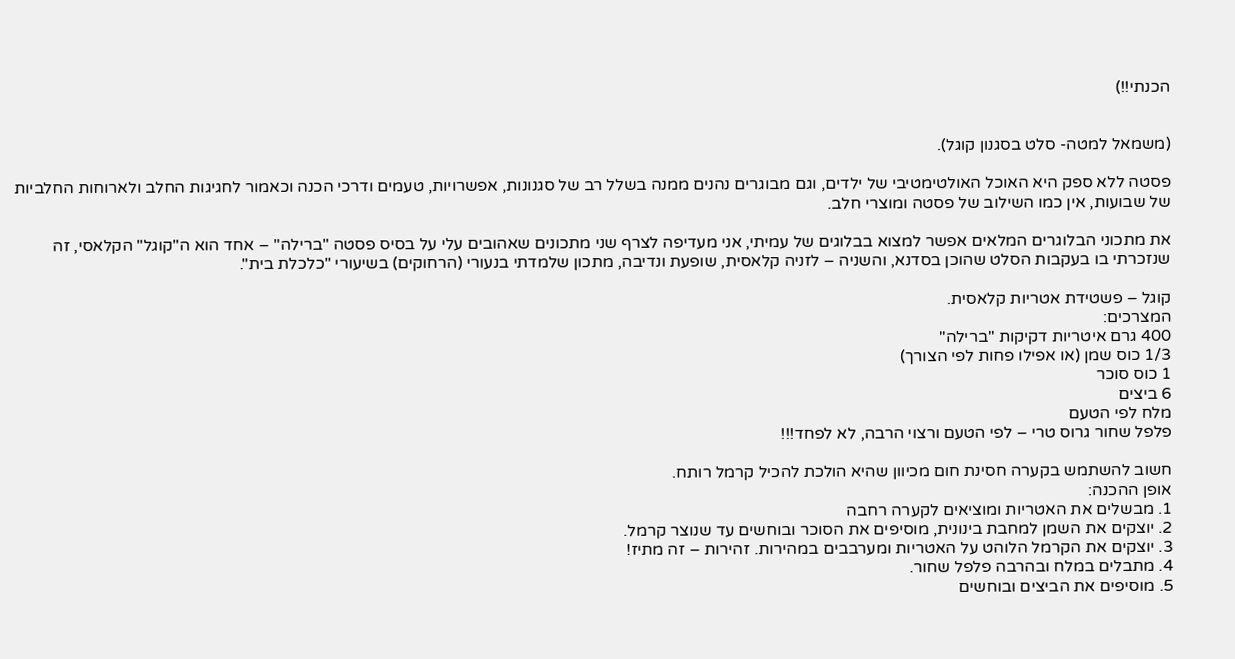הכנתי!!)


(משמאל למטה- סלט בסגנון קוגל).

פסטה ללא ספק היא האוכל האולטימטיבי של ילדים, וגם מבוגרים נהנים ממנה בשלל רב של סגנונות, אפשרויות, טעמים ודרכי הכנה וכאמור לחגיגות החלב ולארוחות החלביות של שבועות, אין כמו השילוב של פסטה ומוצרי חלב.

את מתכוני הבלוגרים המלאים אפשר למצוא בבלוגים של עמיתי, אני מעדיפה לצרף שני מתכונים שאהובים עלי על בסיס פסטה "ברילה" – אחד הוא ה"קוגל" הקלאסי, זה שנזכרתי בו בעקבות הסלט שהוכן בסדנא, והשניה – לזניה קלאסית, שופעת ונדיבה, מתכון שלמדתי בנעורי (הרחוקים) בשיעורי "כלכלת בית".

קוגל – פשטידת אטריות קלאסית.
המצרכים:
400 גרם איטריות דקיקות "ברילה"
1/3 כוס שמן (או אפילו פחות לפי הצורך)
1 כוס סוכר
6 ביצים
מלח לפי הטעם
פלפל שחור גרוס טרי – לפי הטעם ורצוי הרבה, לא לפחד!!!

חשוב להשתמש בקערה חסינת חום מכיוון שהיא הולכת להכיל קרמל רותח.
אופן ההכנה:
1. מבשלים את האטריות ומוציאים לקערה רחבה
2. יוצקים את השמן למחבת בינונית, מוסיפים את הסוכר ובוחשים עד שנוצר קרמל.
3. יוצקים את הקרמל הלוהט על האטריות ומערבבים במהירות. זהירות – זה מתיז!
4. מתבלים במלח ובהרבה פלפל שחור.
5. מוסיפים את הביצים ובוחשים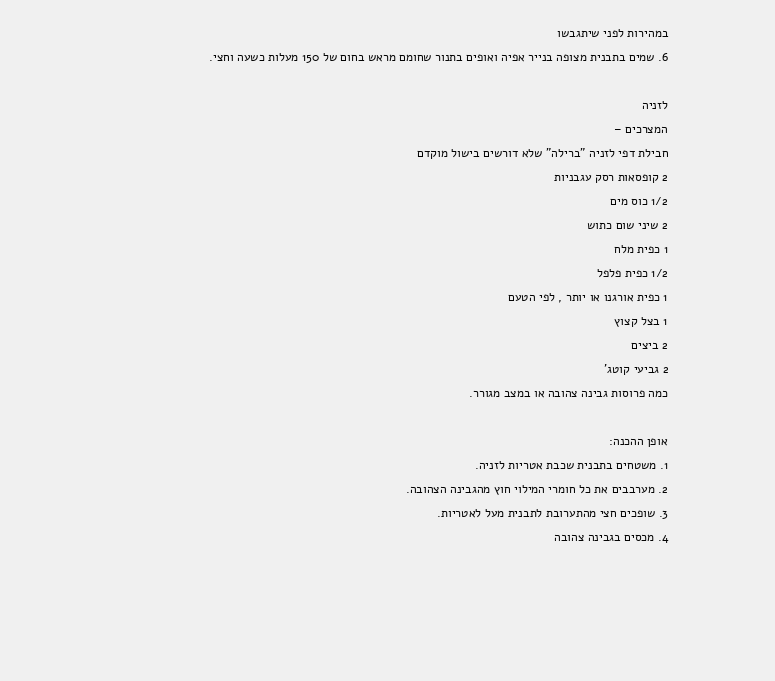במהירות לפני שיתגבשו
6. שמים בתבנית מצופה בנייר אפיה ואופים בתנור שחומם מראש בחום של 150 מעלות כשעה וחצי.

לזניה
המצרכים –
חבילת דפי לזניה "ברילה" שלא דורשים בישול מוקדם
2 קופסאות רסק עגבניות
1/2 כוס מים
2 שיני שום כתוש
1 כפית מלח
1/2 כפית פלפל
1 כפית אורגנו או יותר , לפי הטעם
1 בצל קצוץ
2 ביצים
2 גביעי קוטג'
כמה פרוסות גבינה צהובה או במצב מגורר.

אופן ההכנה:
1. משטחים בתבנית שכבת אטריות לזניה.
2. מערבבים את כל חומרי המילוי חוץ מהגבינה הצהובה.
3. שופכים חצי מהתערובת לתבנית מעל לאטריות.
4. מכסים בגבינה צהובה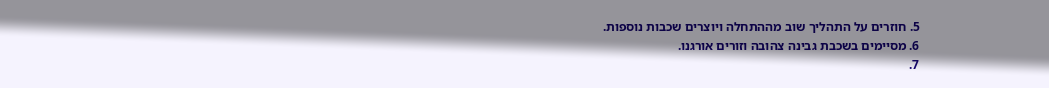5. חוזרים על התהליך שוב מההתחלה ויוצרים שכבות נוספות.
6. מסיימים בשכבת גבינה צהובה וזורים אורגנו.
7.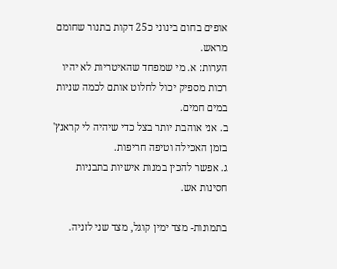אופים בחום בינוני כ25 דקות בתנור שחומם מראש.
הערות: א. מי שמפחד שהאיטריות לא יהיו רכות מספיק יכול לחלוט אותם לכמה שניות במים חמים.
ב. אני אוהבת יותר בצל כדי שיהיה לי קראנץ' בזמן האכילה וטיפה חריפות.
ג. אפשר להכין במנות אישיות בתבניות חסינות אש.

בתמונות- מצד ימין קוגל, מצד שני לזניה.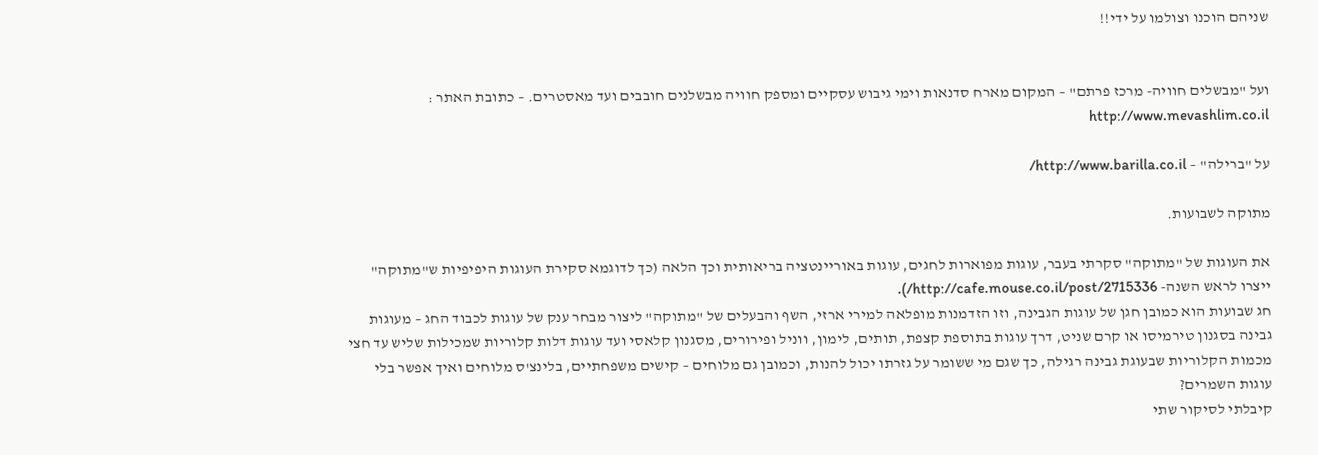שניהם הוכנו וצולמו על ידי!!


ועל "מבשלים חוויה- מרכז פרתם" – המקום מארח סדנאות וימי גיבוש עסקיים ומספק חוויה מבשלנים חובבים ועד מאסטרים. – כתובת האתר : http://www.mevashlim.co.il

על "ברילה" – http://www.barilla.co.il/

מתוקה לשבועות.

את העוגות של "מתוקה" סקרתי בעבר, עוגות מפוארות לחגים, עוגות באוריינטציה בריאותית וכך הלאה (כך לדוגמא סקירת העוגות היפיפיות ש"מתוקה" ייצרו לראש השנה- http://cafe.mouse.co.il/post/2715336/).
חג שבועות הוא כמובן חגן של עוגות הגבינה, וזו הזדמנות מופלאה למירי ארזי, השף והבעלים של "מתוקה" ליצור מבחר ענק של עוגות לכבוד החג – מעוגות גבינה בסגנון טירמיסו או קרם שניט, דרך עוגות בתוספת קצפת, תותים, לימון, ווניל ופירורים, מסגנון קלאסי ועד עוגות דלות קלוריות שמכילות שליש עד חצי מכמות הקלוריות שבעוגת גבינה רגילה, כך שגם מי ששומר על גזרתו יכול להנות, וכמובן גם מלוחים – קישים משפחתיים, בלינצ'ס מלוחים ואיך אפשר בלי עוגות השמרים?
קיבלתי לסיקור שתי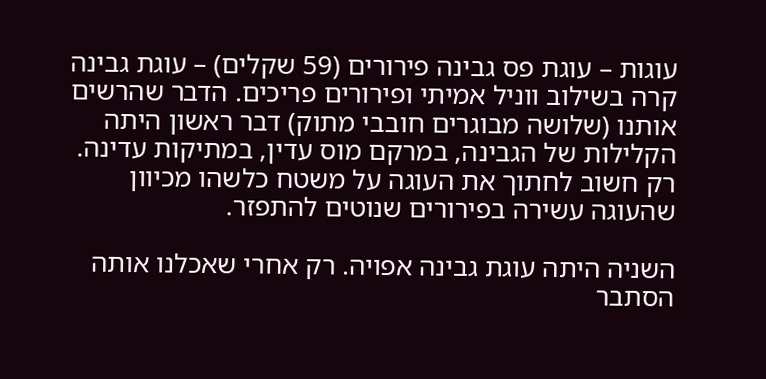עוגות – עוגת פס גבינה פירורים (59 שקלים) – עוגת גבינה קרה בשילוב ווניל אמיתי ופירורים פריכים. הדבר שהרשים אותנו (שלושה מבוגרים חובבי מתוק) דבר ראשון היתה הקלילות של הגבינה, במרקם מוס עדין, במתיקות עדינה. רק חשוב לחתוך את העוגה על משטח כלשהו מכיוון שהעוגה עשירה בפירורים שנוטים להתפזר.

השניה היתה עוגת גבינה אפויה. רק אחרי שאכלנו אותה הסתבר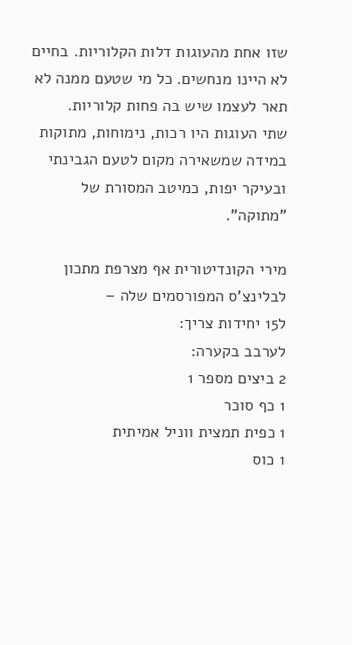שזו אחת מהעוגות דלות הקלוריות. בחיים לא היינו מנחשים. כל מי שטעם ממנה לא תאר לעצמו שיש בה פחות קלוריות.
שתי העוגות היו רכות, נימוחות, מתוקות במידה שמשאירה מקום לטעם הגבינתי ובעיקר יפות, כמיטב המסורת של "מתוקה".

מירי הקונדיטורית אף מצרפת מתכון לבלינצ'ס המפורסמים שלה –
ל15 יחידות צריך:
לערבב בקערה:
2 ביצים מספר 1
1 כף סוכר
1 כפית תמצית ווניל אמיתית
1 כוס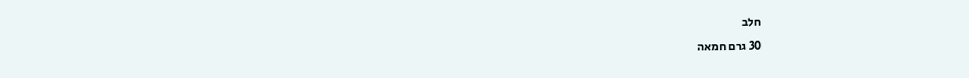חלב
30 גרם חמאה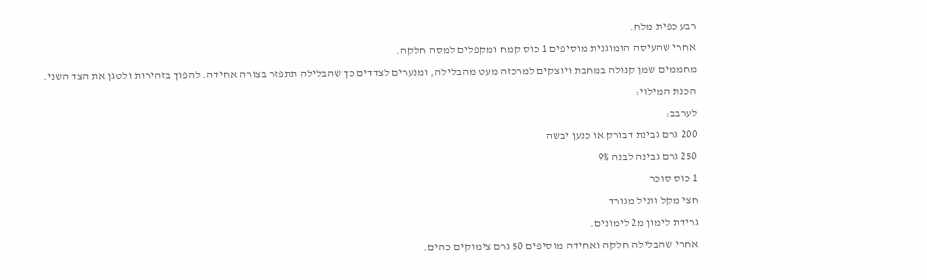רבע כפית מלח.
אחרי שהעיסה הומוגנית מוסיפים 1 כוס קמח ומקפלים למסה חלקה.
מחממים שמן קנולה במחבת ויוצקים למרכזה מעט מהבלילה, ומנערים לצדדים כך שהבלילה תתפזר בצורה אחידה. להפוך בזהירות ולטגן את הצד השני.
הכנת המילוי:
לערבב:
200 גרם גבינת דבורק או כנען יבשה
250 גרם גבינה לבנה 9%
1 כוס סוכר
חצי מקל ווניל מגורד
גרידת לימון מ2 לימונים.
אחרי שהבלילה חלקה ואחידה מוסיפים 50 גרם צימוקים כהים.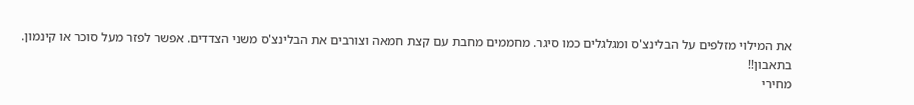את המילוי מזלפים על הבלינצ'ס ומגלגלים כמו סיגר. מחממים מחבת עם קצת חמאה וצורבים את הבלינצ'ס משני הצדדים. אפשר לפזר מעל סוכר או קינמון.
בתאבון!!
מחירי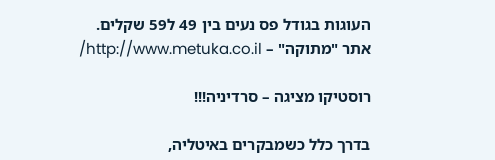העוגות בגודל פס נעים בין 49 ל59 שקלים.
אתר "מתוקה" – http://www.metuka.co.il/

רוסטיקו מציגה – סרדיניה!!!

בדרך כלל כשמבקרים באיטליה,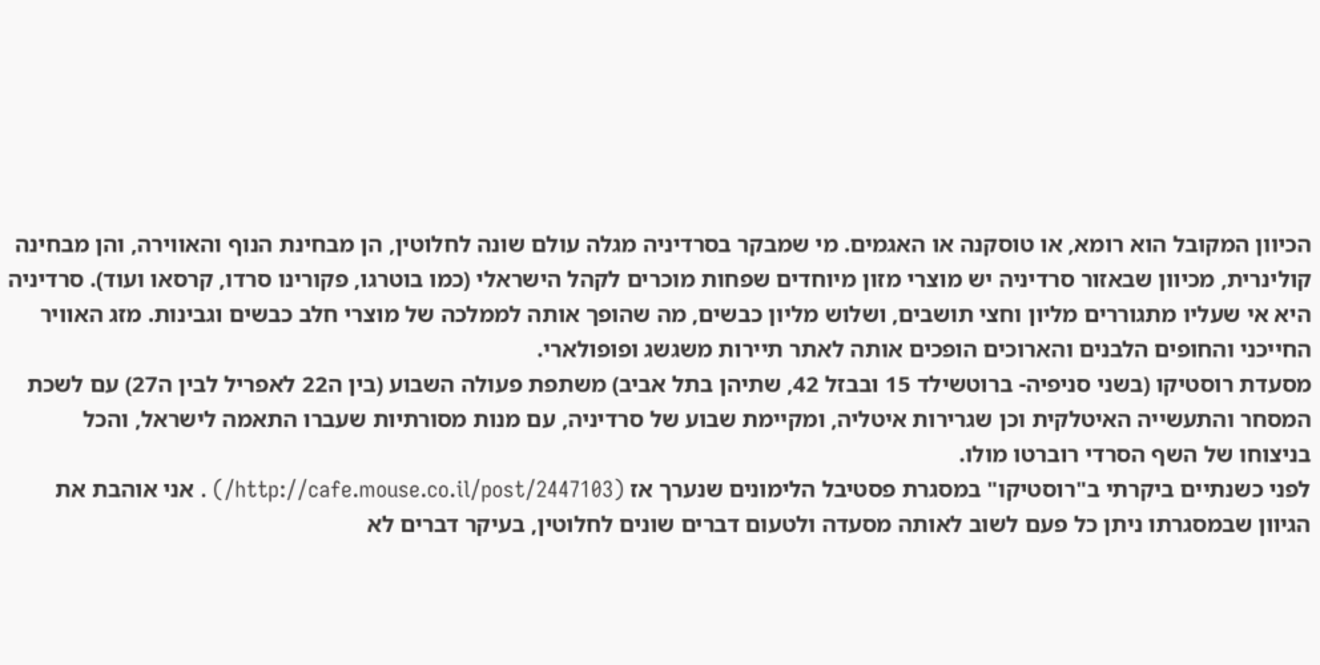הכיוון המקובל הוא רומא, או טוסקנה או האגמים. מי שמבקר בסרדיניה מגלה עולם שונה לחלוטין, הן מבחינת הנוף והאווירה, והן מבחינה קולינרית, מכיוון שבאזור סרדיניה יש מוצרי מזון מיוחדים שפחות מוכרים לקהל הישראלי (כמו בוטרגו, פקורינו סרדו, קרסאו ועוד). סרדיניה היא אי שעליו מתגוררים מליון וחצי תושבים, ושלוש מליון כבשים, מה שהופך אותה לממלכה של מוצרי חלב כבשים וגבינות. מזג האוויר החייכני והחופים הלבנים והארוכים הופכים אותה לאתר תיירות משגשג ופופולארי.
מסעדת רוסטיקו (בשני סניפיה- ברוטשילד 15 ובבזל 42, שתיהן בתל אביב) משתפת פעולה השבוע (בין ה22 לאפריל לבין ה27) עם לשכת המסחר והתעשייה האיטלקית וכן שגרירות איטליה, ומקיימת שבוע של סרדיניה, עם מנות מסורתיות שעברו התאמה לישראל, והכל בניצוחו של השף הסרדי רוברטו מולו.
לפני כשנתיים ביקרתי ב"רוסטיקו" במסגרת פסטיבל הלימונים שנערך אז (http://cafe.mouse.co.il/post/2447103/) . אני אוהבת את הגיוון שבמסגרתו ניתן כל פעם לשוב לאותה מסעדה ולטעום דברים שונים לחלוטין, בעיקר דברים לא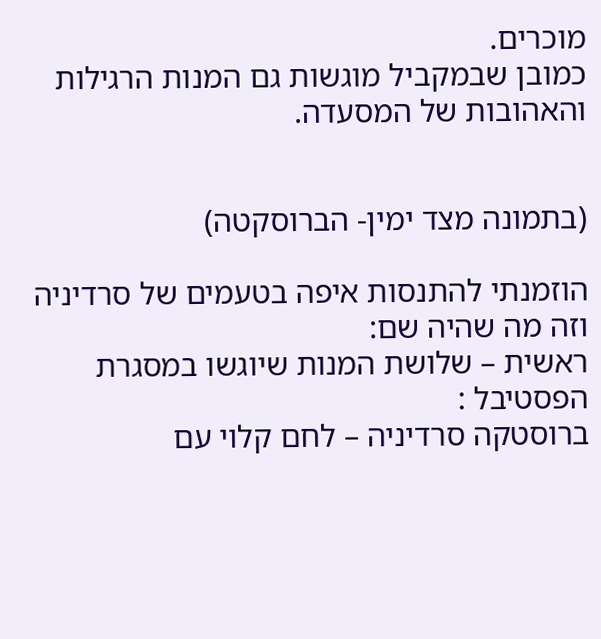מוכרים.
כמובן שבמקביל מוגשות גם המנות הרגילות והאהובות של המסעדה.


(בתמונה מצד ימין- הברוסקטה)

הוזמנתי להתנסות איפה בטעמים של סרדיניה וזה מה שהיה שם:
ראשית – שלושת המנות שיוגשו במסגרת הפסטיבל :
ברוסטקה סרדיניה – לחם קלוי עם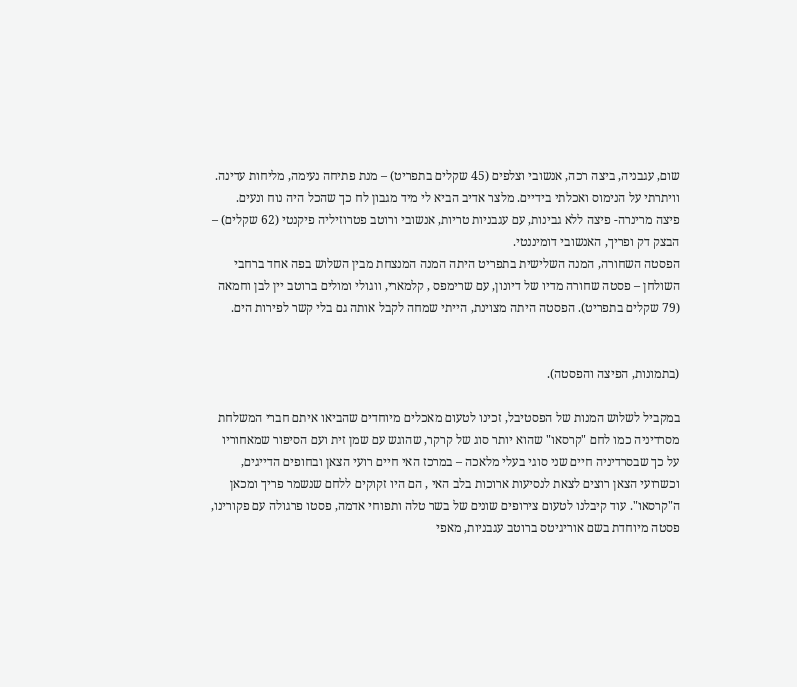שום, עגבניה, ביצה רכה, אנשובי וצלפים (45 שקלים בתפריט) – מנת פתיחה נעימה, מליחות עדינה. וויתרתי על הנימוס ואכלתי בידיים. מלצר אדיב הביא לי מיד מגבון לח כך שהכל היה נוח ונעים.
פיצה מרינרה- פיצה ללא גבינות, עם עגבניות טריות, אנשובי ורוטב פטרוזיליה פיקנטי (62 שקלים) – הבצק דק ופריך, האנשובי דומיננטי.
הפסטה השחורה, המנה השלישית בתפריט היתה המנה המנצחת מבין השלוש בפה אחד ברחבי השולחן – פסטה שחורה מדיו של דיונון, עם שרימפס , קלמארי, ווגולי ומולים ברוטב יין לבן וחמאה (79 שקלים בתפריט). הפסטה היתה מצוינת, הייתי שמחה לקבל אותה גם בלי קשר לפירות הים.


(בתמונות, הפיצה והפסטה).

במקביל לשלוש המנות של הפסטיבל, זכינו לטעום מאכלים מיוחדים שהביאו איתם חברי המשלחת מסרדיניה כמו לחם "קרסאו" שהוא יותר סוג של קרקר, שהוגש עם שמן זית ועם הסיפור שמאחוריו על כך שבסרדיניה חיים שני סוגי בעלי מלאכה – במרכז האי חיים רועי הצאן ובחופים הדייגים, וכשרועי הצאן רוצים לצאת לנסיעות ארוכות בלב האי , הם היו זקוקים ללחם שנשמר פריך ומכאן ה"קרסאו". עוד קיבלנו לטעום צירופים שונים של בשר טלה ותפוחי אדמה, פסטו פרגולה עם פקורינו, פסטה מיוחדת בשם אוריגיטס ברוטב עגבניות, מאפי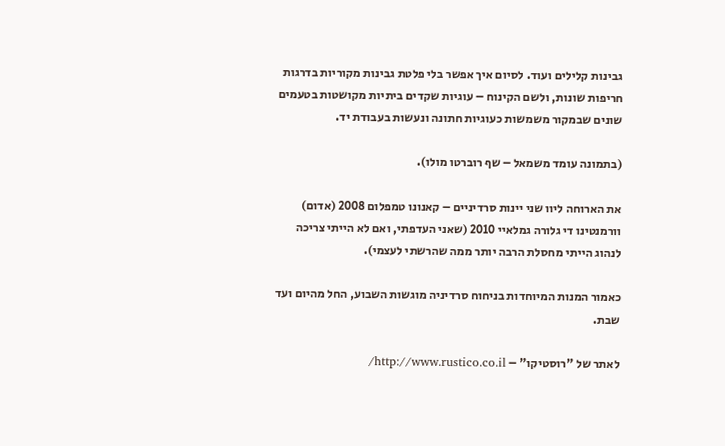גבינות קלילים ועוד. לסיום איך אפשר בלי פלטת גבינות מקוריות בדרגות חריפות שונות, ולשם הקינוח – עוגיות שקדים ביתיות מקושטות בטעמים שונים שבמקור משמשות כעוגיות חתונה ונעשות בעבודת יד.

(בתמונה עומד משמאל – שף רוברטו מולו).

את הארוחה ליוו שני יינות סרדיניים – קאנונו טמפלום 2008 (אדום) וורמנטינו די גלורה גמלאיי 2010 (שאני העדפתי, ואם לא הייתי צריכה לנהוג הייתי מחסלת הרבה יותר ממה שהרשתי לעצמי).

כאמור המנות המיוחדות בניחוח סרדיניה מוגשות השבוע, החל מהיום ועד שבת.

לאתר של "רוסטיקו" – http://www.rustico.co.il/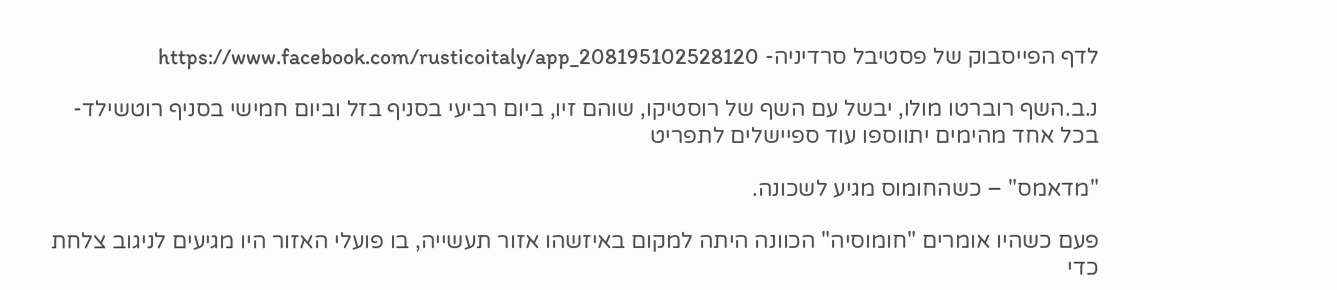לדף הפייסבוק של פסטיבל סרדיניה- https://www.facebook.com/rusticoitaly/app_208195102528120

נ.ב.השף רוברטו מולו, יבשל עם השף של רוסטיקו, שוהם זיו, ביום רביעי בסניף בזל וביום חמישי בסניף רוטשילד- בכל אחד מהימים יתווספו עוד ספיישלים לתפריט

"מדאמס" – כשהחומוס מגיע לשכונה.

פעם כשהיו אומרים "חומוסיה" הכוונה היתה למקום באיזשהו אזור תעשייה, בו פועלי האזור היו מגיעים לניגוב צלחת כדי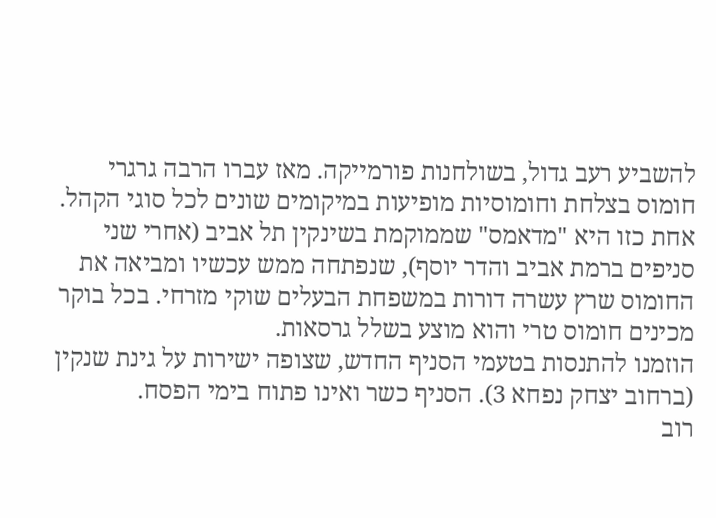להשביע רעב גדול, בשולחנות פורמייקה. מאז עברו הרבה גרגרי חומוס בצלחת וחומוסיות מופיעות במיקומים שונים לכל סוגי הקהל.
אחת כזו היא "מדאמס" שממוקמת בשינקין תל אביב (אחרי שני סניפים ברמת אביב והדר יוסף), שנפתחה ממש עכשיו ומביאה את החומוס שרץ עשרה דורות במשפחת הבעלים שוקי מזרחי. בכל בוקר מכינים חומוס טרי והוא מוצע בשלל גרסאות.
הוזמנו להתנסות בטעמי הסניף החדש, שצופה ישירות על גינת שנקין (ברחוב יצחק נפחא 3). הסניף כשר ואינו פתוח בימי הפסח.
רוב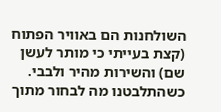השולחנות הם באוויר הפתוח (קצת בעייתי כי מותר לעשן שם) והשירות מהיר ולבבי. כשהתלבטנו מה לבחור מתוך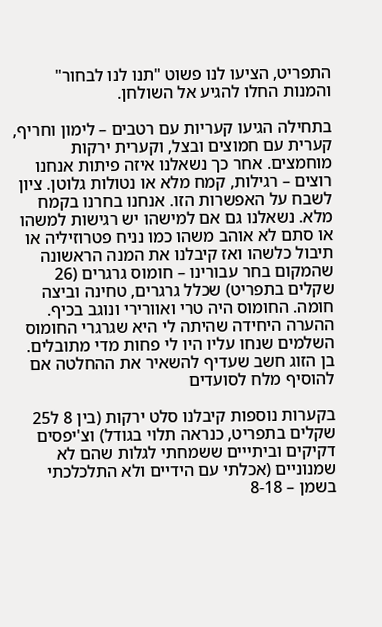התפריט, הציעו לנו פשוט "תנו לנו לבחור" והמנות החלו להגיע אל השולחן.

בתחילה הגיעו קעריות עם רטבים – לימון וחריף, קערית עם חמוצים ובצל, וקערית ירקות מוחמצים. אחר כך נשאלנו איזה פיתות אנחנו רוצים – רגילות, קמח מלא או נטולות גלוטן. ציון לשבח על האפשרות הזו. אנחנו בחרנו בקמח מלא. נשאלנו גם אם למישהו יש רגישות למשהו או סתם לא אוהב משהו כמו נניח פטרוזיליה או תיבול כלשהו ואז קיבלנו את המנה הראשונה שהמקום בחר עבורינו – חומוס גרגרים (26 שקלים בתפריט) שכלל גרגרים, טחינה וביצה חומה. החומוס היה טרי ואוורירי ונוגב בכיף. ההערה היחידה שהיתה לי היא שגרגרי החומוס השלמים שנחו עליו היו לי פחות מדי מתובלים. בן הזוג חשב שעדיף להשאיר את ההחלטה אם להוסיף מלח לסועדים

בקערות נוספות קיבלנו סלט ירקות (בין 8 ל25 שקלים בתפריט, כנראה תלוי בגודל) וצ'יפסים דקיקים וביתייים ששמחתי לגלות שהם לא שמנוניים (אכלתי עם הידיים ולא התלכלכתי בשמן – 8-18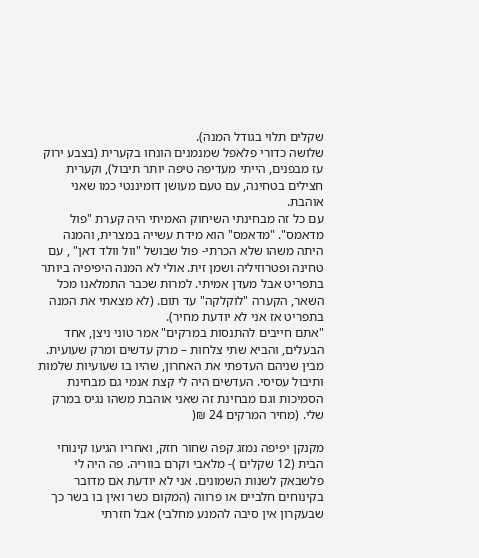שקלים תלוי בגודל המנה).
שלושה כדורי פלאפל שמנמנים הונחו בקערית (בצבע ירוק עז מבפנים, הייתי מעדיפה טיפה יותר תיבול), וקערית חצילים בטחינה, עם טעם מעושן דומיננטי כמו שאני אוהבת.
עם כל זה מבחינתי השיחוק האמיתי היה קערת "פול מדאמס". "מדאמס" הוא מידת עשייה במצרית, והמנה היתה משהו שלא הכרתי- פול שבושל "וול וולד דאן" , עם טחינה ופטרוזיליה ושמן זית. אולי לא המנה היפיפיה ביותר בתפריט אבל מעדן אמיתי. למרות שכבר התמלאנו מכל השאר, הקערה "לוקלקה" עד תום. (לא מצאתי את המנה בתפריט אז אני לא יודעת מחיר).
"אתם חייבים להתנסות במרקים" אמר טוני ניצן, אחד הבעלים, והביא שתי צלחות – מרק עדשים ומרק שעועית. מבין שניהם העדפתי את האחרון, שהיו בו שעועיות שלמות ותיבול עסיסי. העדשים היה לי קצת אנמי גם מבחינת הסמיכות וגם מבחינת זה שאני אוהבת משהו נגיס במרק שלי. (מחיר המרקים 24 ₪(

מקנקן יפיפה נמזג קפה שחור חזק, ואחריו הגיעו קינוחי הבית (12 שקלים )- מלאבי וקרם בווריה. פה היה לי פלשבאק לשנות השמונים. אני לא יודעת אם מדובר בקינוחים חלביים או פרווה (המקום כשר ואין בו בשר כך שבעקרון אין סיבה להמנע מחלבי) אבל חזרתי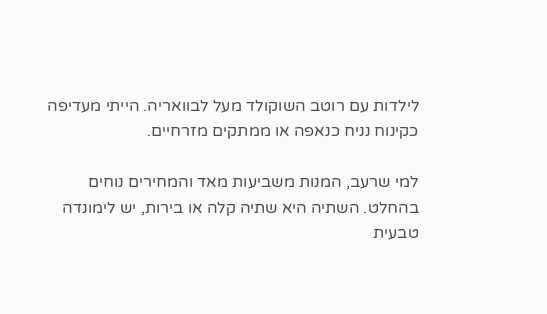לילדות עם רוטב השוקולד מעל לבוואריה. הייתי מעדיפה כקינוח נניח כנאפה או ממתקים מזרחיים.

למי שרעב, המנות משביעות מאד והמחירים נוחים בהחלט. השתיה היא שתיה קלה או בירות, יש לימונדה טבעית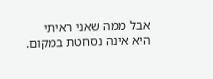אבל ממה שאני ראיתי היא אינה נסחטת במקום.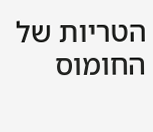הטריות של החומוס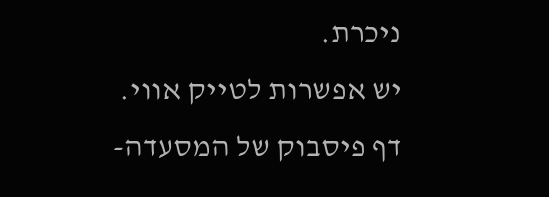ניכרת.
יש אפשרות לטייק אווי.
דף פיסבוק של המסעדה-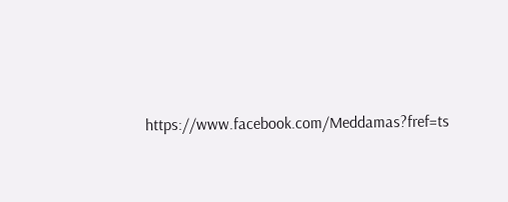https://www.facebook.com/Meddamas?fref=ts